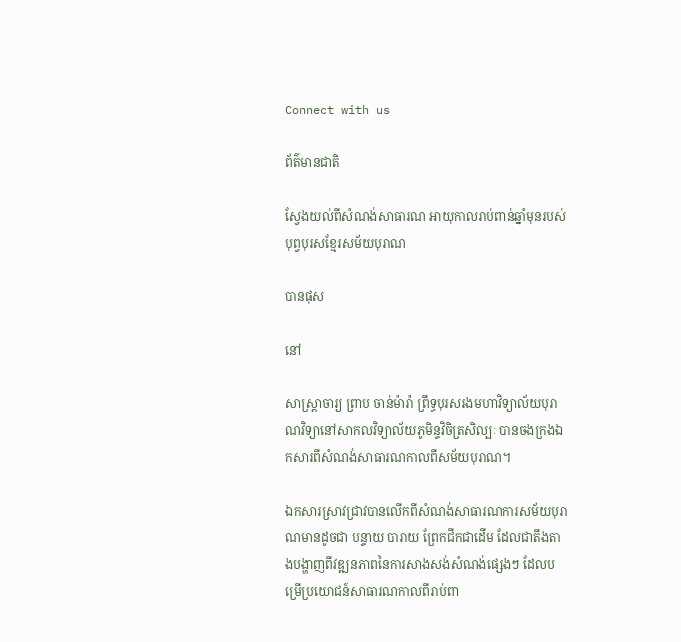Connect with us

ព័ត៌មានជាតិ

ស្វែងយល់ពីសំណង់សាធារណ អាយុកាលរាប់ពាន់ឆ្នាំមុនរបស់បុព្វបុរសខ្មែរសម័យបុរាណ

បានផុស

នៅ

សាស្រ្តាចារ្យ ព្រាប ចាន់ម៉ារ៉ា ព្រឹទ្ធបុរសរងមហាវិទ្យាល័យបុរាណវិទ្យានៅសាកលវិទ្យាល័យភូមិន្ទវិចិត្រសិល្បៈ បានចងក្រងឯកសារពីសំណង់សាធារណកាលពីសម័យបុរាណ។

ឯកសារស្រាវជ្រាវបានលើកពីសំណង់សាធារណការសម័យបុរាណមានដូចជា បន្ទាយ បារាយ ព្រែកជីកជាដើម ដែលជាតឹងតាងបង្ហាញពីវឌ្ឍនភាពនៃការសាងសង់សំណង់ផ្សេងៗ ដែលបម្រើប្រយោជន៍សាធារណកាលពីរាប់ពា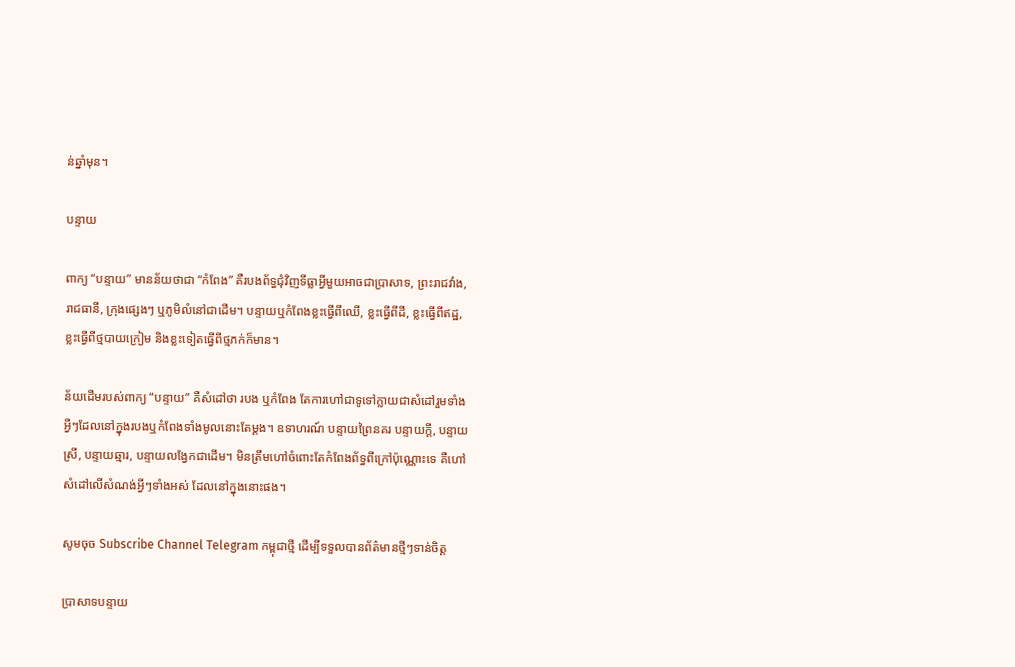ន់ឆ្នាំមុន។

បន្ទាយ

ពាក្យ “បន្ទាយ” មានន័យថាជា “កំពែង” គឺរបងព័ទ្ធជុំវិញទីធ្លាអ្វីមួយអាចជាប្រាសាទ, ព្រះរាជវាំង, រាជធានី, ក្រុងផ្សេងៗ ឬភូមិលំនៅជាដើម។ បន្ទាយឬកំពែងខ្លះធ្វើពីឈើ, ខ្លះធ្វើពីដី, ខ្លះធ្វើពីឥដ្ឋ, ខ្លះធ្វើពីថ្មបាយក្រៀម និងខ្លះទៀតធ្វើពីថ្មភក់ក៏មាន។

ន័យដើមរបស់ពាក្យ “បន្ទាយ” គឺសំដៅថា របង ឬកំពែង តែការហៅជាទូទៅក្លាយជាសំដៅរួមទាំងអ្វីៗដែលនៅក្នុងរបងឬកំពែងទាំងមូលនោះតែម្តង។ ឧទាហរណ៍ បន្ទាយព្រៃនគរ បន្ទាយក្តី, បន្ទាយស្រី, បន្ទាយឆ្មារ, បន្ទាយលង្វែកជាដើម។ មិនត្រឹមហៅចំពោះតែកំពែងព័ទ្ធពីក្រៅប៉ុណ្ណោះទេ គឺហៅសំដៅលើសំណង់អ្វីៗទាំងអស់ ដែលនៅក្នុងនោះផង។

សូមចុច Subscribe Channel Telegram កម្ពុជាថ្មី ដើម្បីទទួលបានព័ត៌មានថ្មីៗទាន់ចិត្ត

ប្រាសាទបន្ទាយ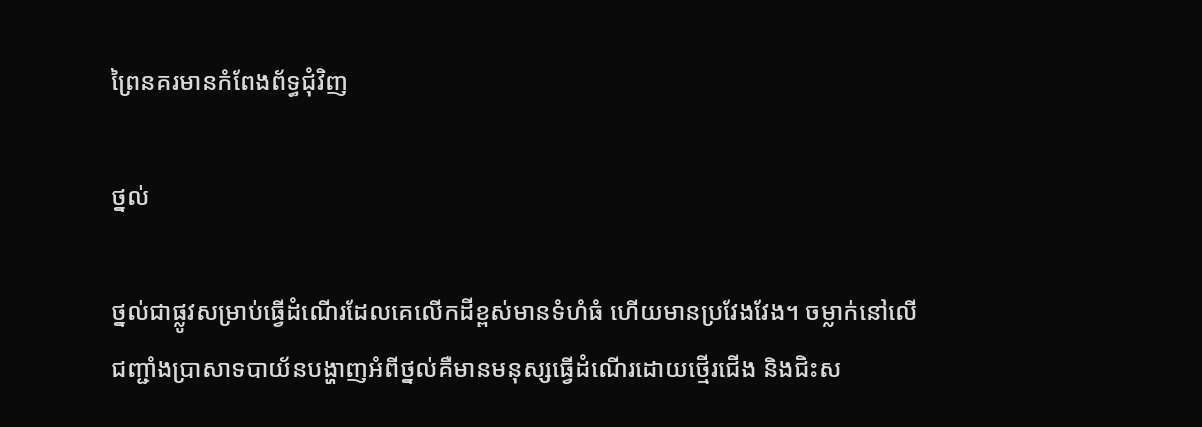ព្រៃនគរមានកំពែងព័ទ្ធជុំវិញ

ថ្នល់

ថ្នល់ជាផ្លូវសម្រាប់ធ្វើដំណើរដែលគេលើកដីខ្ពស់មានទំហំធំ ហើយមានប្រវែងវែង។ ចម្លាក់នៅលើជញ្ជាំងប្រាសាទបាយ័នបង្ហាញអំពីថ្នល់គឺមានមនុស្សធ្វើដំណើរដោយថ្មើរជើង និងជិះស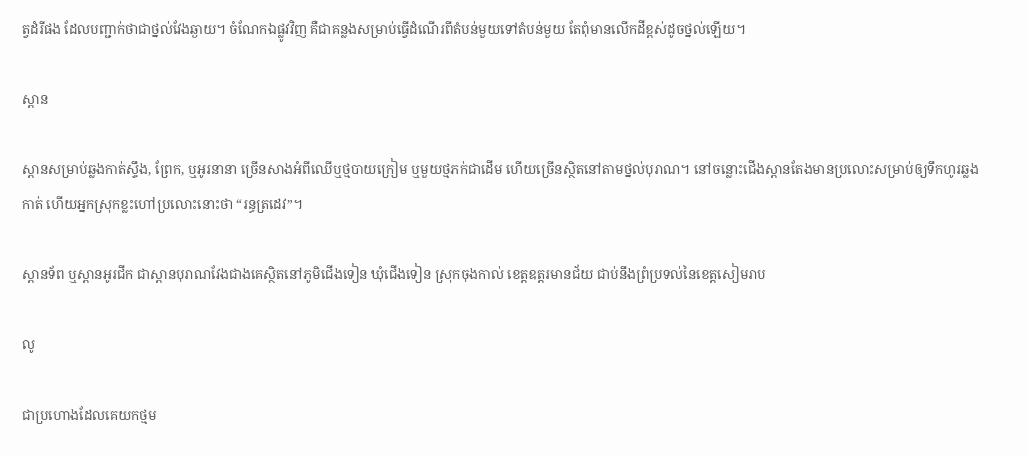ត្វដំរីផង ដែលបញ្ជាក់ថាជាថ្នល់វែងឆ្ងាយ។ ចំណែកឯផ្លូវវិញ គឺជាគន្លងសម្រាប់ធ្វើដំណើរពីតំបន់មួយទៅតំបន់មួយ តែពុំមានលើកដីខ្ពស់ដូចថ្នល់ឡើយ។

ស្ពាន

ស្ពានសម្រាប់ឆ្លងកាត់ស្ទឹង, ព្រែក, ឬអូរនានា ច្រើនសាងអំពីឈើឬថ្មបាយក្រៀម ឬមួយថ្មភក់ជាដើម ហើយច្រើនស្ថិតនៅតាមថ្នល់បុរាណ។ នៅចន្លោះជើងស្ពានតែងមានប្រលោះសម្រាប់ឲ្យទឹកហូរឆ្លងកាត់ ហើយអ្នកស្រុកខ្លះហៅប្រលោះនោះថា “រន្ធត្រដេវ”។

ស្ពានទ័ព ឬស្ពានអូរជីក ជាស្ពានបុរាណវែងជាងគេស្ថិតនៅភូមិជើងទៀន ឃុំជើងទៀន ស្រុកចុងកាល់ ខេត្តឧត្តរមានជ័យ ជាប់នឹងព្រំប្រទល់នៃខេត្តសៀមរាប

លូ

ជាប្រហោងដែលគេយកថ្មម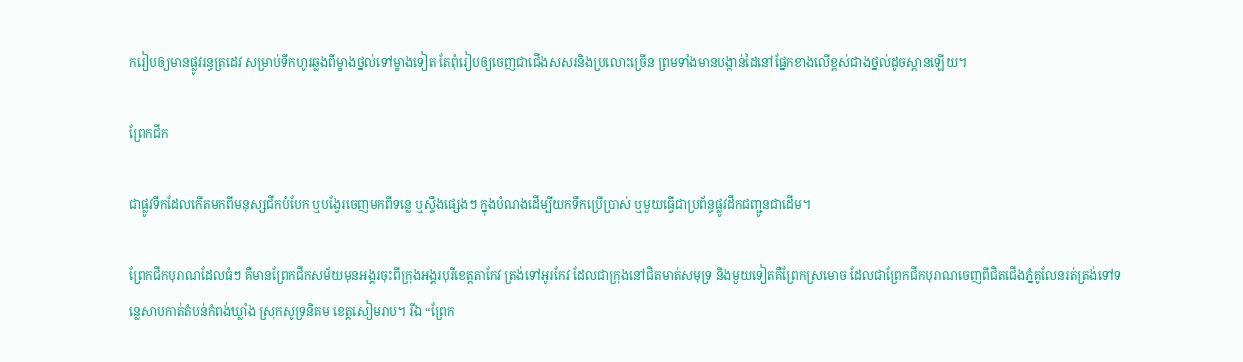ករៀបឲ្យមានផ្លូវរន្ធត្រដេវ សម្រាប់ទឹកហូរឆ្លងពីម្ខាងថ្នល់ទៅម្ខាងទៀត តែពុំរៀបឲ្យចេញជាជើងសសរនិងប្រលោះច្រើន ព្រមទាំងមានបង្កាន់ដៃនៅផ្នែកខាងលើខ្ពស់ជាងថ្នល់ដូចស្ពានឡើយ។

ព្រែកជីក

ជាផ្លូវទឹកដែលកើតមកពីមនុស្សជីកបំបែក ឬបង្វែរចេញមកពីទន្លេ ឬស្ទឹងផ្សេងៗ ក្នុងបំណងដើម្បីយកទឹកប្រើប្រាស់ ឬមួយធ្វើជាប្រព័ន្ធផ្លូវដឹកជញ្ជូនជាដើម។

ព្រែកជីកបុរាណដែលធំៗ គឺមានព្រែកជីកសម័យមុនអង្គរចុះពីក្រុងអង្គរបុរីខេត្តតាកែវ ត្រង់ទៅអូរកែវ ដែលជាក្រុងនៅជិតមាត់សមុទ្រ និងមួយទៀតគឺព្រែកស្រមោច ដែលជាព្រែកជីកបុរាណចេញពីជិតជើងភ្នំគូលែនរត់ត្រង់ទៅទន្លេសាបកាត់តំបន់កំពង់ឃ្លាំង ស្រុកសូទ្រនិគម ខេត្តសៀមរាប។ រីឯ “ព្រែក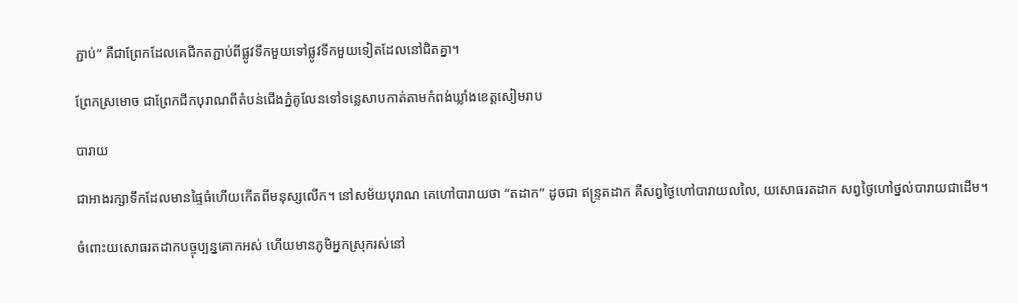ភ្ជាប់” គឺជាព្រែកដែលគេជីកតភ្ជាប់ពីផ្លូវទឹកមួយទៅផ្លូវទឹកមួយទៀតដែលនៅជិតគ្នា។

ព្រែកស្រមោច ជាព្រែកជីកបុរាណពីតំបន់ជើងភ្នំគូលែនទៅទន្លេសាបកាត់តាមកំពង់ឃ្លាំងខេត្តសៀមរាប

បារាយ

ជាអាងរក្សាទឹកដែលមានផ្ទៃធំហើយកើតពីមនុស្សលើក។ នៅសម័យបុរាណ គេហៅបារាយថា “តដាក” ដូចជា ឥន្ទ្រតដាក គឺសព្វថ្ងៃហៅបារាយលលៃ, យសោធរតដាក សព្វថ្ងៃហៅថ្នល់បារាយជាដើម។

ចំពោះយសោធរតដាកបច្ចុប្បន្នគោកអស់ ហើយមានភូមិអ្នកស្រុករស់នៅ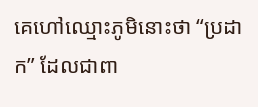គេហៅឈ្មោះភូមិនោះថា “ប្រដាក” ដែលជាពា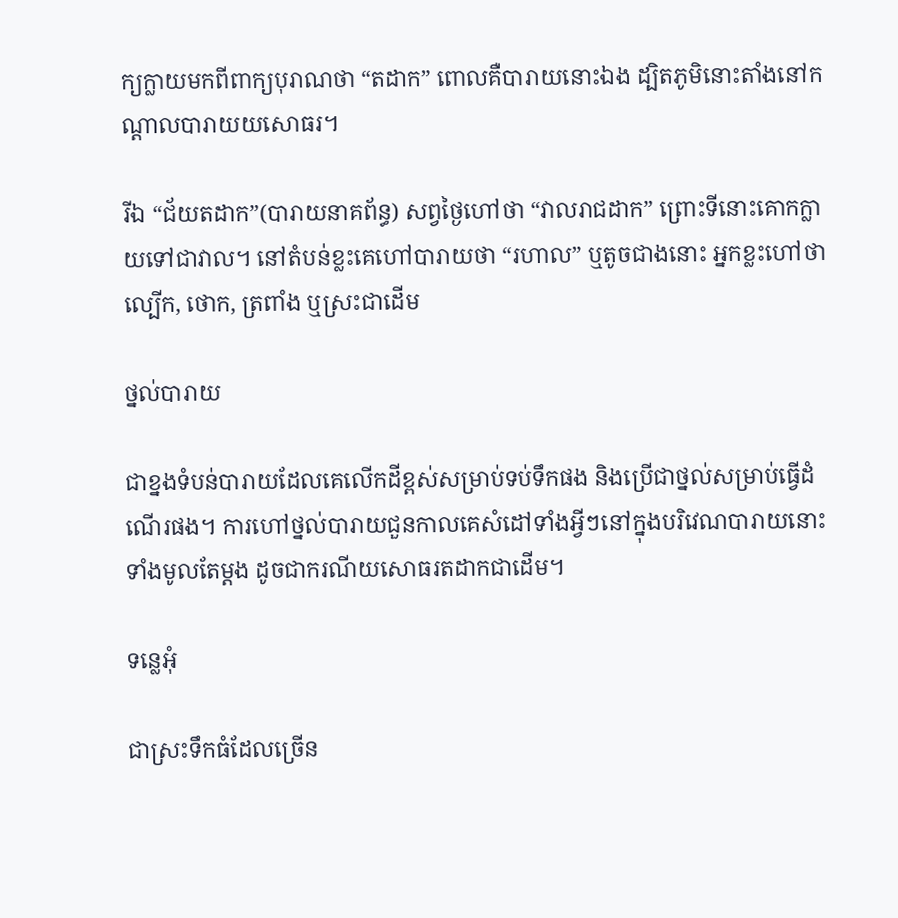ក្យក្លាយមកពីពាក្យបុរាណថា “តដាក” ពោលគឺបារាយនោះឯង ដ្បិតភូមិនោះតាំងនៅកណ្តាលបារាយយសោធរ។

រីឯ “ជ័យតដាក”(បារាយនាគព័ន្ធ) សព្វថ្ងៃហៅថា “វាលរាជដាក” ព្រោះទីនោះគោកក្លាយទៅជាវាល។ នៅតំបន់ខ្លះគេហៅបារាយថា “រហាល” ឬតូចជាងនោះ អ្នកខ្លះហៅថា ល្បើក, ថោក, ត្រពាំង ឬស្រះជាដើម

ថ្នល់បារាយ

ជាខ្នងទំបន់បារាយដែលគេលើកដីខ្ពស់សម្រាប់ទប់ទឹកផង និងប្រើជាថ្នល់សម្រាប់ធ្វើដំណើរផង។ ការហៅថ្នល់បារាយជួនកាលគេសំដៅទាំងអ្វីៗនៅក្នុងបរិវេណបារាយនោះទាំងមូលតែម្តង ដូចជាករណីយសោធរតដាកជាដើម។

ទន្លេអុំ

ជាស្រះទឹកធំដែលច្រើន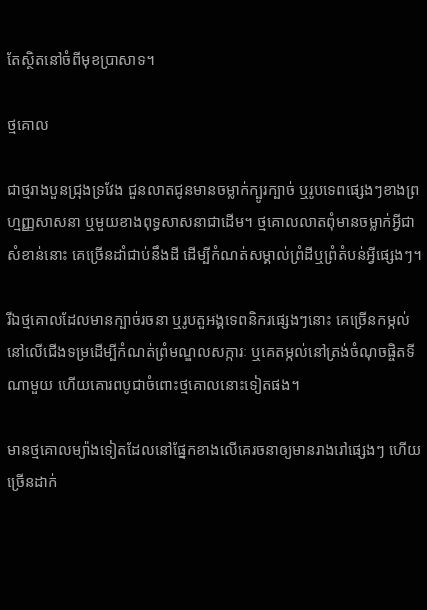តែស្ថិតនៅចំពីមុខប្រាសាទ។

ថ្មគោល

ជាថ្មរាងបួនជ្រុងទ្រវែង ជួនលាតជូនមានចម្លាក់ក្បូរក្បាច់ ឬរូបទេពផ្សេងៗខាងព្រហ្មញ្ញសាសនា ឬមួយខាងពុទ្ធសាសនាជាដើម។ ថ្មគោលលាតពុំមានចម្លាក់អ្វីជាសំខាន់នោះ គេច្រើនដាំជាប់នឹងដី ដើម្បីកំណត់សម្គាល់ព្រំដីឬព្រំតំបន់អ្វីផ្សេងៗ។

រីឯថ្មគោលដែលមានក្បាច់រចនា ឬរូបតួអង្គទេពនិករផ្សេងៗនោះ គេច្រើនកម្កល់នៅលើជើងទម្រដើម្បីកំណត់ព្រំមណ្ឌលសក្ការៈ ឬគេតម្កល់នៅត្រង់ចំណុចផ្ចិតទីណាមួយ ហើយគោរពបូជាចំពោះថ្មគោលនោះទៀតផង។

មានថ្មគោលម្យ៉ាងទៀតដែលនៅផ្នែកខាងលើគេរចនាឲ្យមានរាងរៅផ្សេងៗ ហើយច្រើនដាក់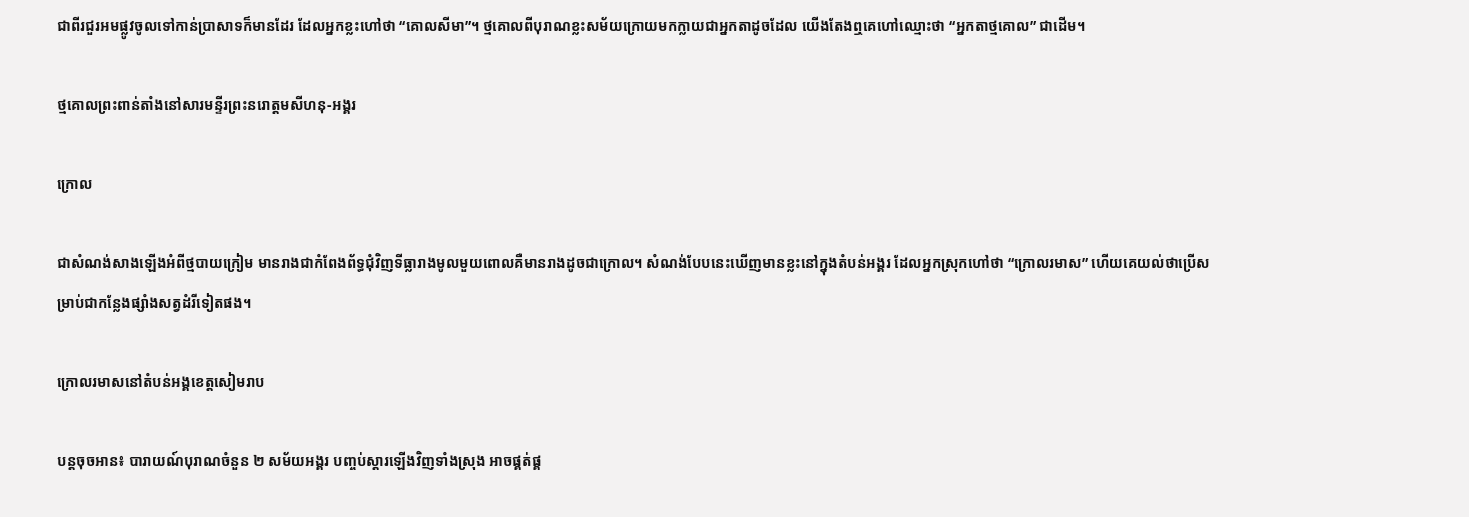ជាពីរជួរអមផ្លូវចូលទៅកាន់ប្រាសាទក៏មានដែរ ដែលអ្នកខ្លះហៅថា “គោលសីមា”។ ថ្មគោលពីបុរាណខ្លះសម័យក្រោយមកក្លាយជាអ្នកតាដូចដែល យើងតែងឮគេហៅឈ្មោះថា “អ្នកតាថ្មគោល” ជាដើម។

ថ្មគោលព្រះពាន់តាំងនៅសារមន្ទីរព្រះនរោត្តមសីហនុ-អង្គរ

ក្រោល

ជាសំណង់សាងឡើងអំពីថ្មបាយក្រៀម មានរាងជាកំពែងព័ទ្ធជុំវិញទីធ្លារាងមូលមួយពោលគឺមានរាងដូចជាក្រោល។ សំណង់បែបនេះឃើញមានខ្លះនៅក្នុងតំបន់អង្គរ ដែលអ្នកស្រុកហៅថា “ក្រោលរមាស” ហើយគេយល់ថាប្រើសម្រាប់ជាកន្លែងផ្សាំងសត្វដំរីទៀតផង។

ក្រោលរមាសនៅតំបន់អង្គខេត្តសៀមរាប

បន្តចុចអាន៖ បារាយណ៍បុរាណចំនួន ២ សម័យអង្គរ បញ្ចប់ស្តារឡើងវិញទាំងស្រុង អាចផ្គត់ផ្គ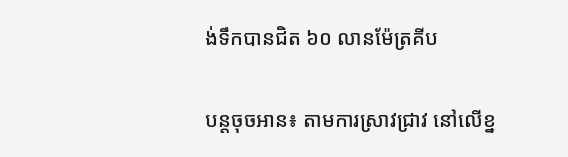ង់ទឹកបានជិត ៦០ លានម៉ែត្រគីប

បន្តចុចអាន៖ តាមការស្រាវជ្រាវ នៅលើខ្ន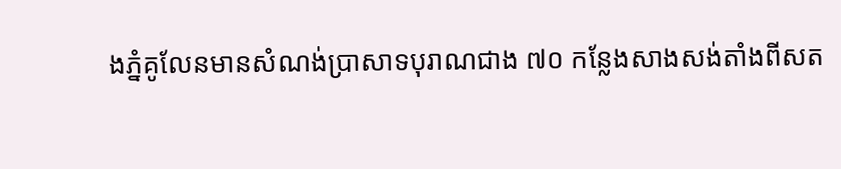ងភ្នំគូលែនមានសំណង់ប្រាសាទបុរាណជាង ៧០ កន្លែងសាងសង់តាំងពីសត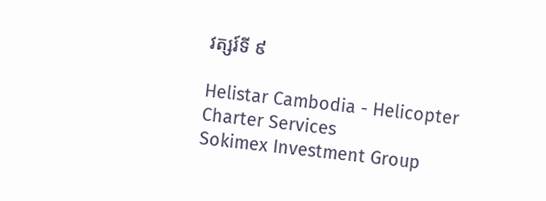វត្សរ៍ទី ៩

Helistar Cambodia - Helicopter Charter Services
Sokimex Investment Group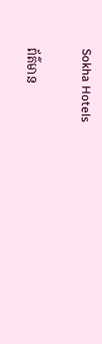Sokha Hotels

ព័ត៌មាន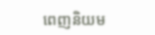ពេញនិយម